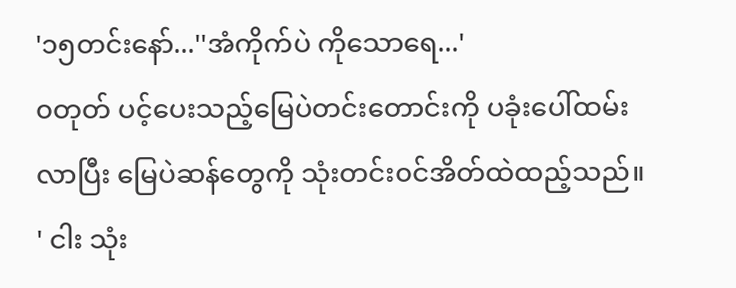'၁၅တင်းနော်...''အံကိုက်ပဲ ကိုသောရေ...'
၀တုတ် ပင့်ပေးသည့်မြေပဲတင်းတောင်းကို ပခုံးပေါ်ထမ်းလာပြီး မြေပဲဆန်တွေကို သုံးတင်း၀င်အိတ်ထဲထည့်သည်။
' ငါး သုံး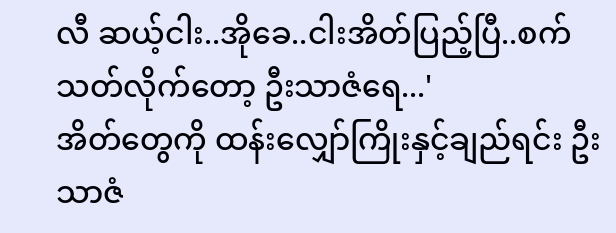လီ ဆယ့်ငါး..အိုခေ..ငါးအိတ်ပြည့်ပြီ..စက်သတ်လိုက်တော့ ဦးသာဇံရေ...'
အိတ်တွေကို ထန်းလျှော်ကြိုးနှင့်ချည်ရင်း ဦးသာဇံ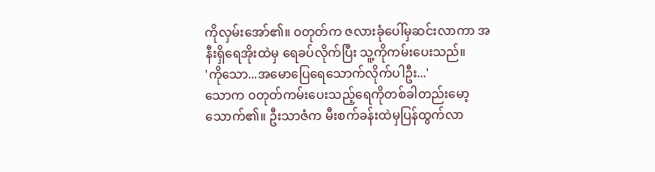ကိုလှမ်းအော်၏။ ၀တုတ်က ဇလားခုံပေါ်မှဆင်းလာကာ အနီးရှိရေအိုးထဲမှ ရေခပ်လိုက်ပြီး သူ့ကိုကမ်းပေးသည်။
'ကိုသော...အမောပြေရေသောက်လိုက်ပါဦး...'
သောက ၀တုတ်ကမ်းပေးသည့်ရေကိုတစ်ခါတည်းမော့သောက်၏။ ဦးသာဇံက မီးစက်ခန်းထဲမှပြန်ထွက်လာ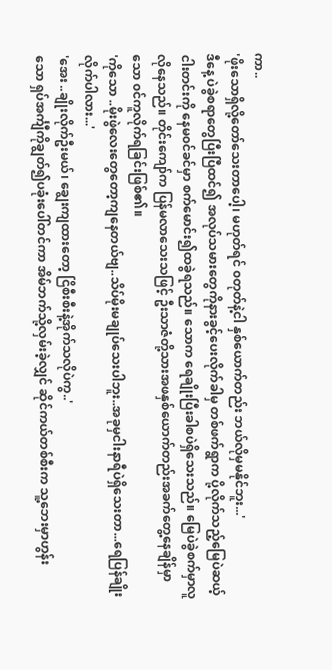ကာ..
'ဖိုးသောရှိလို့တော်သေးတာပေါ့၊ မဟုတ်ရင် ၀တုတ်နဲ့ငါ နှစ်ယောက်တည်း ဘယ်လိုမှမနိုင်ဘူး...'
ဒီနေ့ ပဲခွဲစရာတွေပြီးပြီထင်၍ အလုပ်သမားတွေကိုနားခွင့်ပေးလိုက်ခါမှ တစ်ဖက်ရွာက ပို့လိုက်သည့်မြေပဲဆယ့်ငါးတင်းကို နေမ၀င်ခင်မှာ စက်မောင်း၍ထခွဲရသည်။ သောက ရေချိုးပြီးခါစပဲရှိသေးသည်။ မြေပဲခွဲစက်မှာလူလိုနေသည်။ တိုင်းကျော်က ပြန်မလာသေးသဖြင့် ဦးသာဇံတို့သားအဖနှစ်ယောက်တည်းအခက်တွေ့နေချိန်မှာ သော ၀င်ကူလိုက်ရခြင်းဖြစ်၏။
'ကိုသော ..မိုးဖွဲလေးတွေတော့ကျနေတယ်ဗျ..သိပ်မိုးမချုပ်သေးပါဘူး..အခုမှငါးနာရီပဲရှိသေးတာ...ရေပြန်ချိုးလိုက်ပါလား...'
'အေး ..ချိုးလိုက်ဦးမယ်၊ ချွေးကျထားတော့ ငြိစီးစီးနဲ့အိုက်သလိုပဲကွ..'
သော ရှပ်အင်္ကျီကိုချွတ်၍ပခုံးပေါ်တင်ကာ အိမ်ဘက်သို့လှမ်းခဲ့လျှင် ဆိုင်ကယ်တစ်စီးက သူ့ဘေးမှာဟွန်း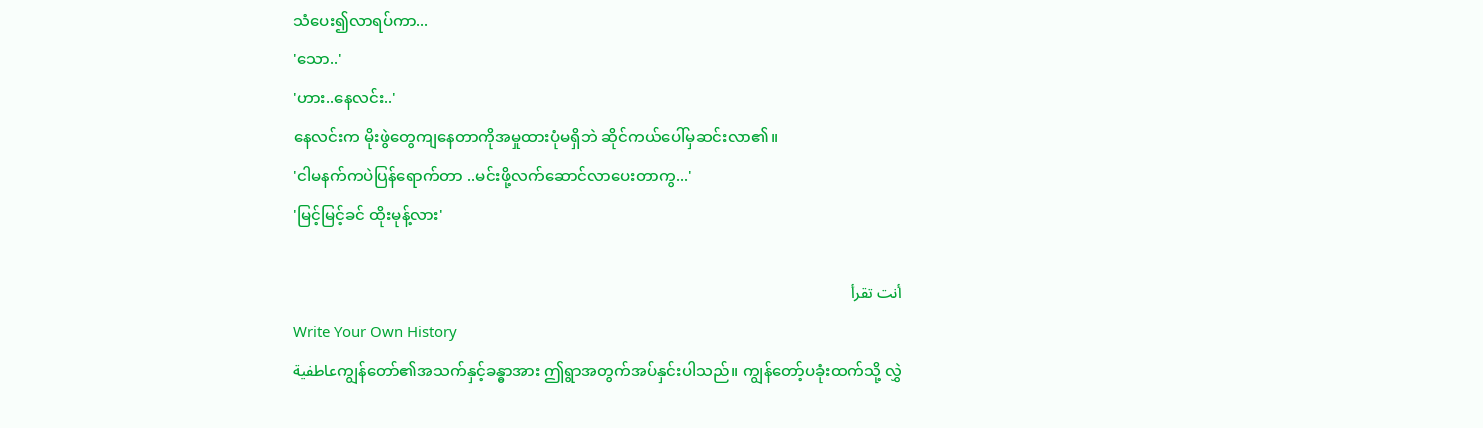သံပေး၍လာရပ်ကာ...
'သော..'
'ဟား..နေလင်း..'
နေလင်းက မိုးဖွဲတွေကျနေတာကိုအမှုထားပုံမရှိဘဲ ဆိုင်ကယ်ပေါ်မှဆင်းလာ၏။
'ငါမနက်ကပဲပြန်ရောက်တာ ..မင်းဖို့လက်ဆောင်လာပေးတာကွ...'
'မြင့်မြင့်ခင် ထိုးမုန့်လား'

أنت تقرأ
Write Your Own History
عاطفيةကျွန်တော်၏အသက်နှင့်ခန္ဓာအား ဤရွာအတွက်အပ်နှင်းပါသည်။ ကျွန်တော့်ပခုံးထက်သို့ လွှဲ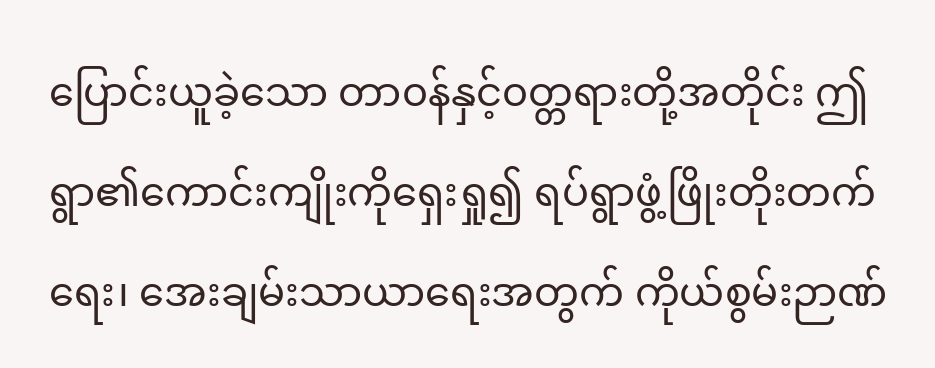ပြောင်းယူခဲ့သော တာ၀န်နှင့်၀တ္တရားတို့အတိုင်း ဤရွာ၏ကောင်းကျိုးကိုရှေးရှု၍ ရပ်ရွာဖွံ့ဖြိုးတိုးတက်ရေး၊ အေးချမ်းသာယာရေးအတွက် ကိုယ်စွမ်းဉာဏ်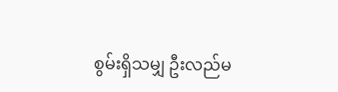စွမ်းရှိသမျှ ဦးလည်မ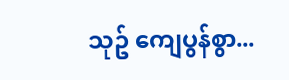သုဥ် ကျေပွန်စွာ...